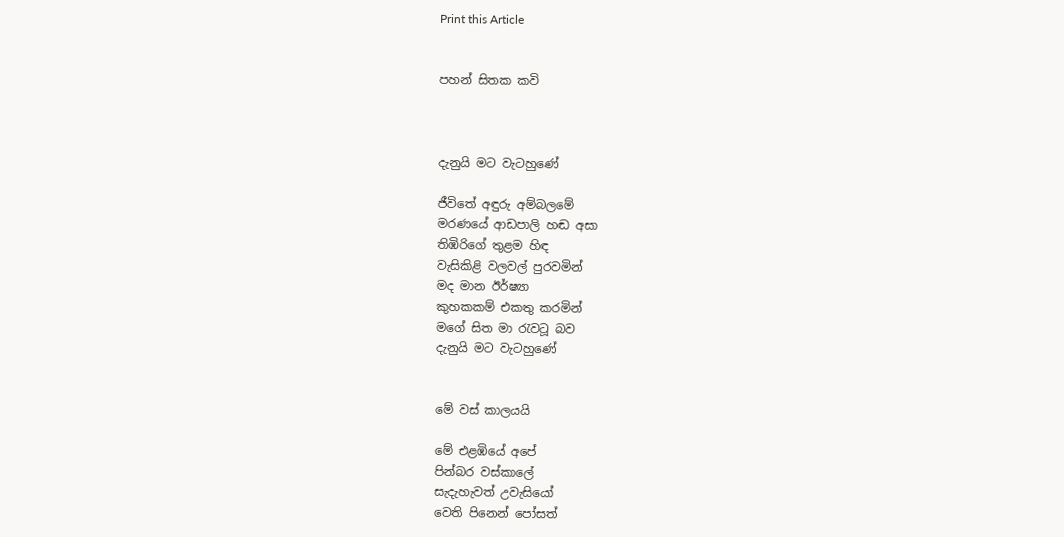Print this Article


පහන් සිතක කවි



දැනුයි මට වැටහුණේ

ජීවිතේ අඳුරු අම්බලමේ
මරණයේ ආඩපාලි හඬ අසා
තිඹිරිගේ තුළම හිඳ
වැසිකිළි වලවල් පුරවමින්
මද මාන ඊර්ෂ්‍යා
කුහකකම් එකතු කරමින්
මගේ සිත මා රැවටූ බව
දැනුයි මට වැටහුණේ


මේ වස් කාලයයි

මේ එළඹියේ අපේ
පින්බර වස්කාලේ
සැදැහැවත් උවැසියෝ
වෙති පිනෙන් පෝසත්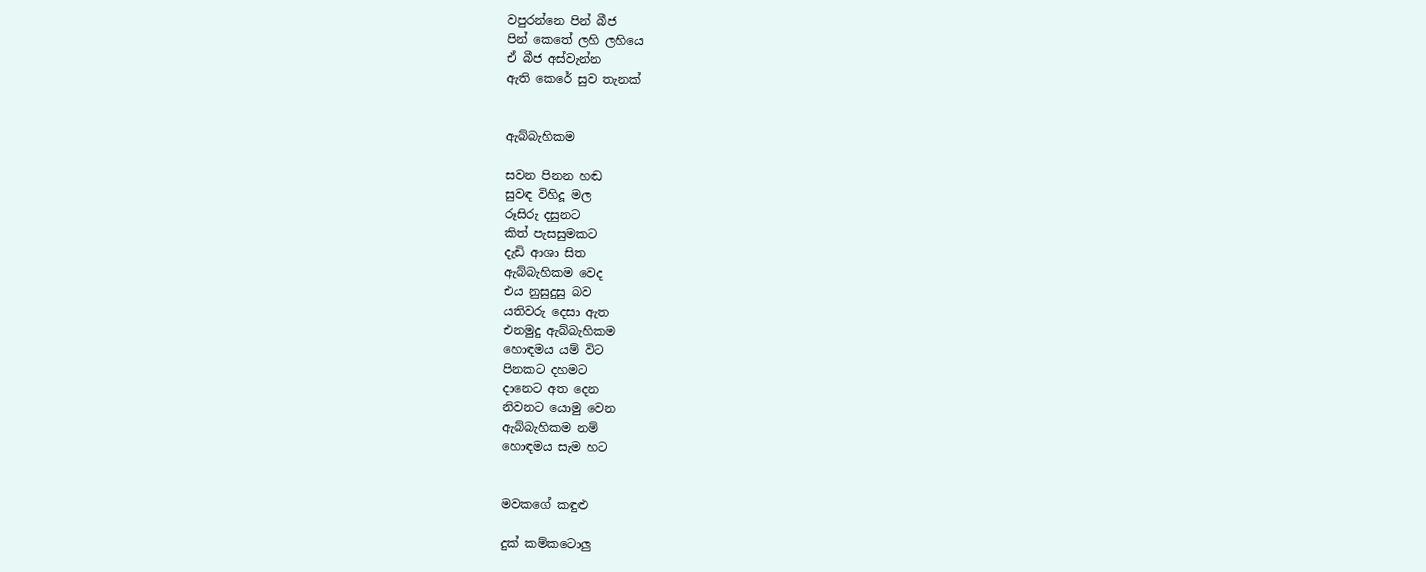වපුරන්නෙ පින් බීජ
පින් කෙතේ ලහි ලහියෙ
ඒ බීජ අස්වැන්න
ඇති කෙරේ සුව තැනක්


ඇබ්බැහිකම

සවන පිනන හඬ
සුවඳ විහිදූ මල
රූසිරු දසුනට
කිත් පැසසුමකට
දැඩි ආශා සිත
ඇබ්බැහිකම වෙද
එය නුසුදුසු බව
යතිවරු දෙසා ඇත
එනමුදු ඇබ්බැහිකම
හොඳමය යම් විට
පිනකට දහමට
දානෙට අත දෙන
නිවනට යොමු වෙන
ඇබ්බැහිකම නම්
හොඳමය සැම හට


මවකගේ කඳුළු

දුක් කම්කටොලු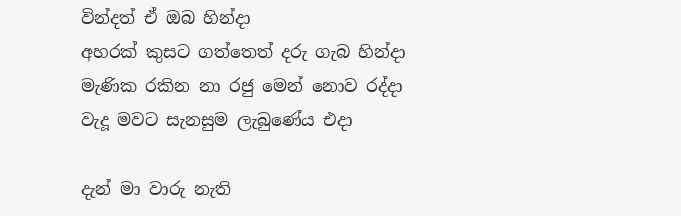වින්දත් ඒ ඔබ හින්දා
අහරක් කුසට ගත්තෙත් දරු ගැබ හින්දා
මැණික රකින නා රජු මෙන් නොව රද්දා
වැදූ මවට සැනසුම ලැබුණේය එදා

දැන් මා වාරු නැති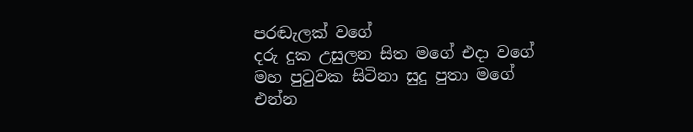පරඬැලක් වගේ
දරු දුක උසුලන සිත මගේ එදා වගේ
මහ පුටුවක සිටිනා සුදු පුතා මගේ
එන්න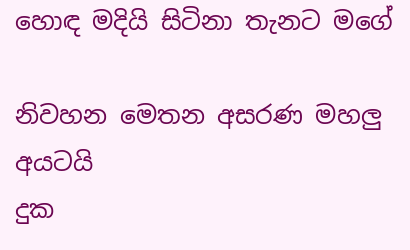හොඳ මදියි සිටිනා තැනට මගේ

නිවහන මෙතන අසරණ මහලු අයටයි
දුක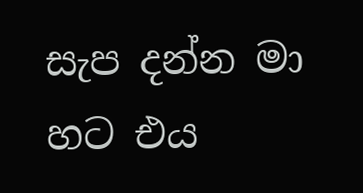සැප දන්න මා හට එය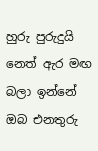හුරු පුරුදුයි
නෙත් ඇර මඟ බලා ඉන්නේ ඔබ එනතුරු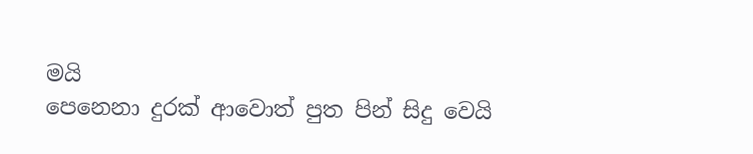මයි
පෙනෙනා දුරක් ආවොත් පුත පින් සිදු වෙයි